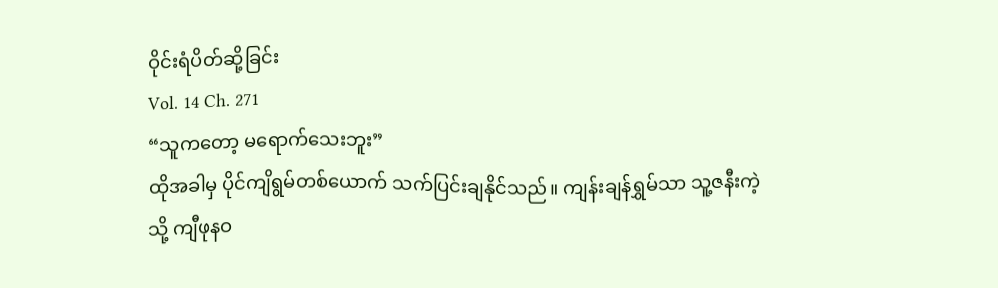ဝိုင်းရံပိတ်ဆို့ခြင်း
Vol. 14 Ch. 271
“သူကတော့ မရောက်သေးဘူး”
ထိုအခါမှ ပိုင်ကျိရွမ်တစ်ယောက် သက်ပြင်းချနိုင်သည်။ ကျန်းချန်ရွှမ်သာ သူ့ဇနီးကဲ့သို့ ကျီဖုနဝ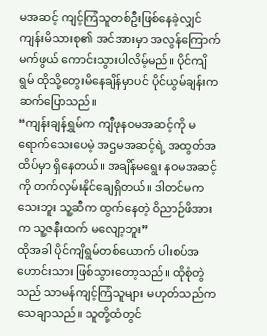မအဆင့် ကျင့်ကြံသူတစ်ဦးဖြစ်နေခဲ့လျှင် ကျန်းမိသားစု၏ အင်အားမှာ အလွန်ကြောက်မက်ဖွယ် ကောင်းသွားပါလိမ့်မည်။ ပိုင်ကျိရွမ် ထိုသို့တွေးမိနေချိန်မှာပင် ပိုင်ယွမ်ချန်းက ဆက်ပြောသည်။
“ကျန်းချန်ရွှမ်က ကျီဖုနဝမအဆင့်ကို မရောက်သေးပေမဲ့ အဌမအဆင့်ရဲ့ အထွတ်အထိပ်မှာ ရှိနေတယ်။ အချိန်မရွေး နဝမအဆင့်ကို တက်လှမ်းနိုင်ချေရှိတယ်။ ဒါတင်မကသေးဘူး သူ့ဆီက ထွက်နေတဲ့ ဝိညာဉ်ဖိအားက သူ့ဇနီးထက် မလျော့ဘူး”
ထိုအခါ ပိုင်ကျိရွမ်တစ်ယောက် ပါးစပ်အဟောင်းသား ဖြစ်သွားတော့သည်။ ထိုစုံတွဲသည် သာမန်ကျင့်ကြံသူများ မဟုတ်သည်က သေချာသည်။ သူတို့ထံတွင်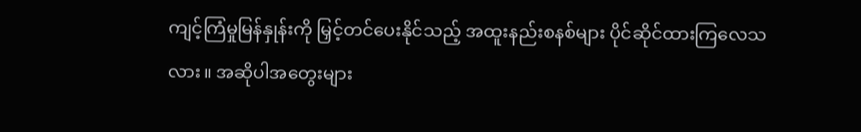ကျင့်ကြံမှုမြန်နှုန်းကို မြှင့်တင်ပေးနိုင်သည့် အထူးနည်းစနစ်များ ပိုင်ဆိုင်ထားကြလေသလား။ အဆိုပါအတွေးများ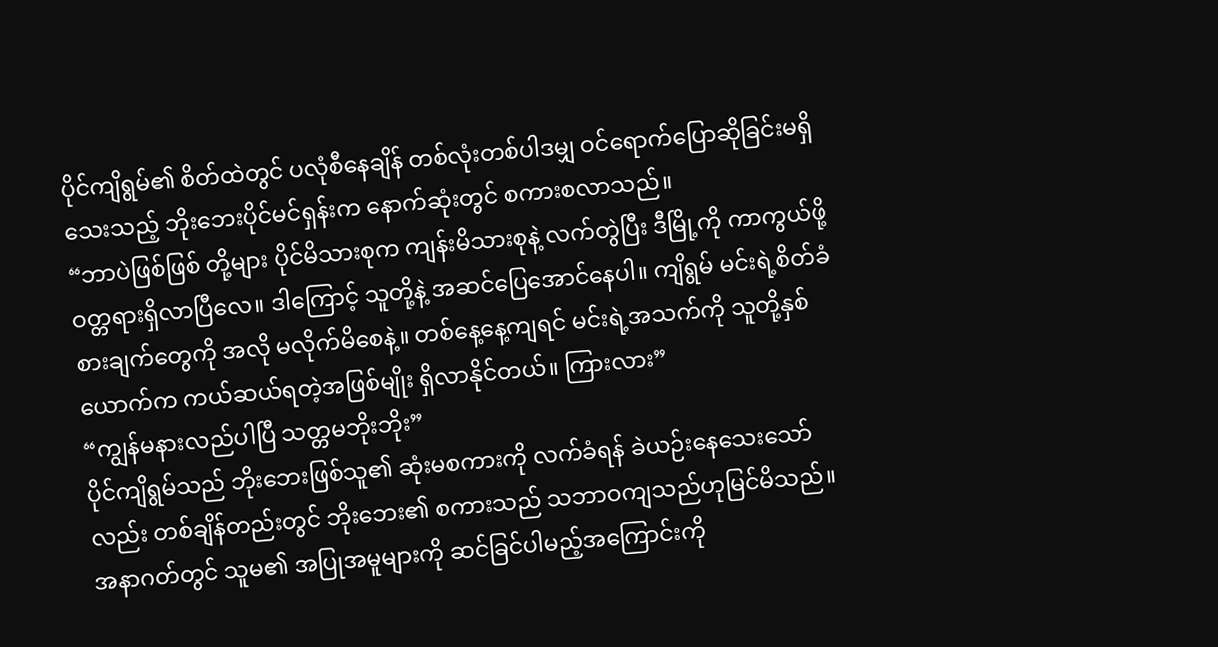ပိုင်ကျိရွမ်၏ စိတ်ထဲတွင် ပလုံစီနေချိန် တစ်လုံးတစ်ပါဒမျှ ဝင်ရောက်ပြောဆိုခြင်းမရှိသေးသည့် ဘိုးဘေးပိုင်မင်ရှန်းက နောက်ဆုံးတွင် စကားစလာသည်။
“ဘာပဲဖြစ်ဖြစ် တို့များ ပိုင်မိသားစုက ကျန်းမိသားစုနဲ့ လက်တွဲပြီး ဒီမြို့ကို ကာကွယ်ဖို့ ဝတ္တရားရှိလာပြီလေ။ ဒါကြောင့် သူတို့နဲ့ အဆင်ပြေအောင်နေပါ။ ကျိရွမ် မင်းရဲ့စိတ်ခံစားချက်တွေကို အလို မလိုက်မိစေနဲ့။ တစ်နေ့နေ့ကျရင် မင်းရဲ့အသက်ကို သူတို့နှစ်ယောက်က ကယ်ဆယ်ရတဲ့အဖြစ်မျိုး ရှိလာနိုင်တယ်။ ကြားလား”
“ကျွန်မနားလည်ပါပြီ သတ္တမဘိုးဘိုး”
ပိုင်ကျိရွမ်သည် ဘိုးဘေးဖြစ်သူ၏ ဆုံးမစကားကို လက်ခံရန် ခဲယဉ်းနေသေးသော်လည်း တစ်ချိန်တည်းတွင် ဘိုးဘေး၏ စကားသည် သဘာဝကျသည်ဟုမြင်မိသည်။ အနာဂတ်တွင် သူမ၏ အပြုအမူများကို ဆင်ခြင်ပါမည့်အကြောင်းကို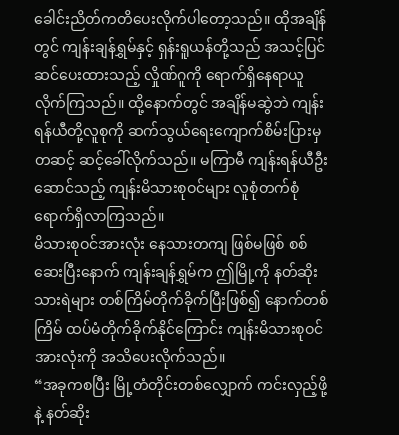ခေါင်းညိတ်ကတိပေးလိုက်ပါတော့သည်။ ထိုအချိန်တွင် ကျန်းချန်ရွှမ်နှင့် ရှန်းရူယန်တို့သည် အသင့်ပြင်ဆင်ပေးထားသည့် လှိုဏ်ဂူကို ရောက်ရှိနေရာယူ လိုက်ကြသည်။ ထို့နောက်တွင် အချိန်မဆွဲဘဲ ကျန်းရန်ယီတို့လူစုကို ဆက်သွယ်ရေးကျောက်စိမ်းပြားမှတဆင့် ဆင့်ခေါ်လိုက်သည်။ မကြာမီ ကျန်းရန်ယီဦးဆောင်သည့် ကျန်းမိသားစုဝင်များ လူစုံတက်စုံ ရောက်ရှိလာကြသည်။
မိသားစုဝင်အားလုံး နေသားတကျ ဖြစ်မဖြစ် စစ်ဆေးပြီးနောက် ကျန်းချန်ရွှမ်က ဤမြို့ကို နတ်ဆိုးသားရဲများ တစ်ကြိမ်တိုက်ခိုက်ပြီးဖြစ်၍ နောက်တစ်ကြိမ် ထပ်မံတိုက်ခိုက်နိုင်ကြောင်း ကျန်းမိသားစုဝင်အားလုံးကို အသိပေးလိုက်သည်။
“အခုကစပြီး မြို့တံတိုင်းတစ်လျှောက် ကင်းလှည့်ဖို့နဲ့ နတ်ဆိုး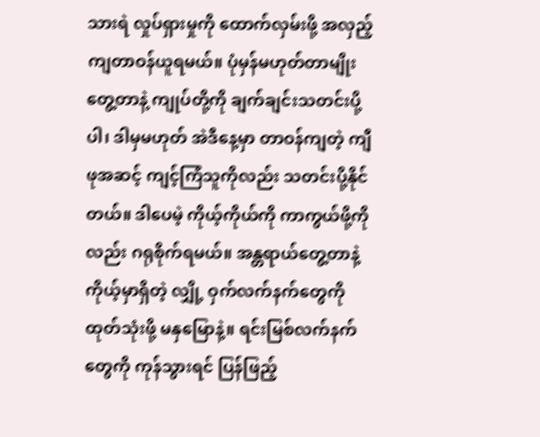သားရဲ လှုပ်ရှားမှုကို ထောက်လှမ်းဖို့ အလှည့်ကျတာဝန်ယူရမယ်။ ပုံမှန်မဟုတ်တာမျိုး တွေ့တာနဲ့ ကျုပ်တို့ကို ချက်ချင်းသတင်းပို့ပါ၊ ဒါမှမဟုတ် အဲဒီနေ့မှာ တာဝန်ကျတဲ့ ကျီဖုအဆင့် ကျင့်ကြံသူကိုလည်း သတင်းပို့နိုင်တယ်။ ဒါပေမဲ့ ကိုယ့်ကိုယ်ကို ကာကွယ်ဖို့ကိုလည်း ဂရုစိုက်ရမယ်။ အန္တရာယ်တွေ့တာနဲ့ ကိုယ့်မှာရှိတဲ့ လျှို့ ဝှက်လက်နက်တွေကို ထုတ်သုံးဖို့ မနှမြောနဲ့။ ရင်းမြစ်လက်နက်တွေကို ကုန်သွားရင် ပြန်ဖြည့်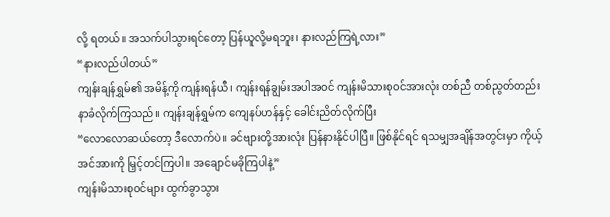လို့ ရတယ်။ အသက်ပါသွားရင်တော့ ပြန်ယူလို့မရဘူး၊ နားလည်ကြရဲ့လား”
“နားလည်ပါတယ်”
ကျန်းချန်ရွှမ်၏ အမိန့်ကို ကျန်းရန်ယီ၊ ကျန်းရန်ချွမ်းအပါအဝင် ကျန်းမိသားစုဝင်အားလုံး တစ်ညီ တစ်ညွတ်တည်း နာခံလိုက်ကြသည်။ ကျန်းချန်ရွှမ်က ကျေနပ်ဟန်နှင့် ခေါင်းညိတ်လိုက်ပြီး
“လောလောဆယ်တော့ ဒီလောက်ပဲ။ ခင်ဗျားတို့အားလုံး ပြန်နားနိုင်ပါပြီ။ ဖြစ်နိုင်ရင် ရသမျှအချိန်အတွင်းမှာ ကိုယ့်အင်အားကို မြှင့်တင်ကြပါ။ အချောင်မခိုကြပါနဲ့”
ကျန်းမိသားစုဝင်များ ထွက်ခွာသွား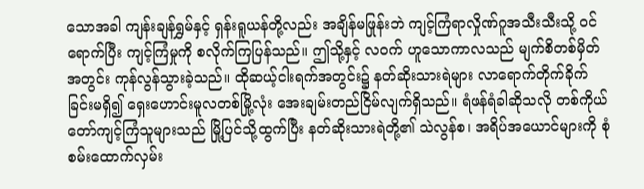သောအခါ ကျန်းချန်ရွှမ်နှင့် ရှန်းရူယန်တို့လည်း အချိန်မဖြုန်းဘဲ ကျင့်ကြံရာလှိုဏ်ဂူအသီးသီးသို့ ဝင်ရောက်ပြီး ကျင့်ကြံမှုကို စလိုက်ကြပြန်သည်။ ဤသို့နှင့် လဝက် ဟူသောကာလသည် မျက်စိတစ်မှိတ်အတွင်း ကုန်လွန်သွားခဲ့သည်။ ထိုဆယ့်ငါးရက်အတွင်း၌ နတ်ဆိုးသားရဲများ လာရောက်တိုက်ခိုက်ခြင်းမရှိ၍ ရှေးဟောင်းမူလတစ်မြို့လုံး အေးချမ်းတည်ငြိမ်လျက်ရှိသည်။ ရံဖန်ရံခါဆိုသလို တစ်ကိုယ်တော်ကျင့်ကြံသူများသည် မြို့ပြင်သို့ထွက်ပြီး နတ်ဆိုးသားရဲတို့၏ သဲလွန်စ၊ အရိပ်အယောင်များကို စုံစမ်းထောက်လှမ်း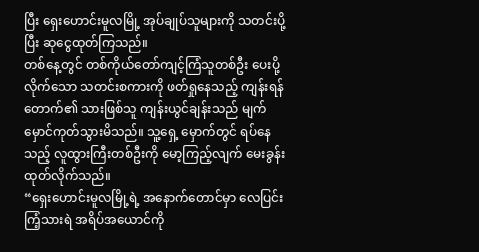ပြီး ရှေးဟောင်းမူလမြို့ အုပ်ချုပ်သူများကို သတင်းပို့ပြီး ဆုငွေထုတ်ကြသည်။
တစ်နေ့တွင် တစ်ကိုယ်တော်ကျင့်ကြံသူတစ်ဦး ပေးပို့လိုက်သော သတင်းစကားကို ဖတ်ရှုနေသည့် ကျန်းရန်တောက်၏ သားဖြစ်သူ ကျန်းယွင်ချန်းသည် မျက်မှောင်ကုတ်သွားမိသည်။ သူ့ရှေ့ မှောက်တွင် ရပ်နေသည့် လူထွားကြီးတစ်ဦးကို မော့ကြည့်လျက် မေးခွန်းထုတ်လိုက်သည်။
“ရှေးဟောင်းမူလမြို့ရဲ့ အနောက်တောင်မှာ လေပြင်းကြံ့သားရဲ အရိပ်အယောင်ကို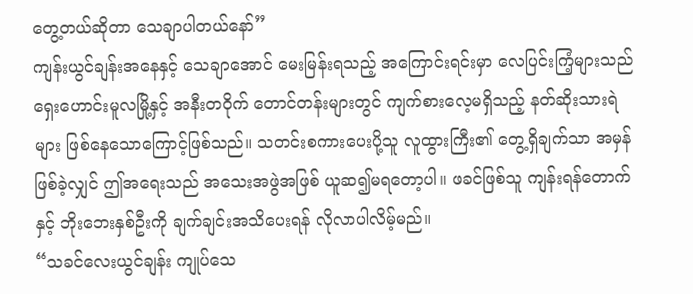တွေ့တယ်ဆိုတာ သေချာပါတယ်နော်”
ကျန်းယွင်ချန်းအနေနှင့် သေချာအောင် မေးမြန်းရသည့် အကြောင်းရင်းမှာ လေပြင်းကြံ့များသည် ရှေးဟောင်းမူလမြို့နှင့် အနီးတဝိုက် တောင်တန်းများတွင် ကျက်စားလေ့မရှိသည့် နတ်ဆိုးသားရဲများ ဖြစ်နေသောကြောင့်ဖြစ်သည်။ သတင်းစကားပေးပို့သူ လူထွားကြီး၏ တွေ့ရှိချက်သာ အမှန် ဖြစ်ခဲ့လျှင် ဤအရေးသည် အသေးအဖွဲအဖြစ် ယူဆ၍မရတော့ပါ။ ဖခင်ဖြစ်သူ ကျန်းရန်တောက် နှင့် ဘိုးဘေးနှစ်ဦးကို ချက်ချင်းအသိပေးရန် လိုလာပါလိမ့်မည်။
“သခင်လေးယွင်ချန်း ကျုပ်သေ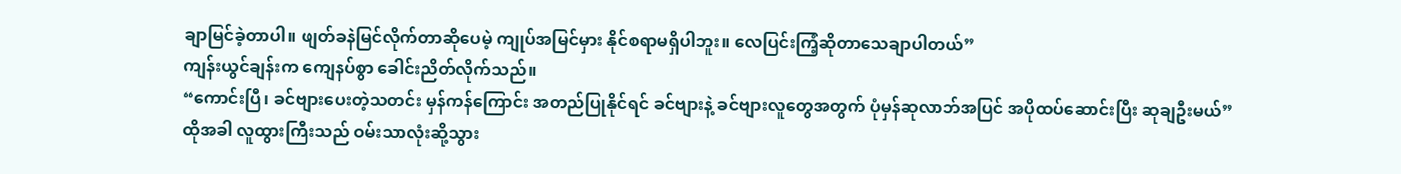ချာမြင်ခဲ့တာပါ။ ဖျတ်ခနဲမြင်လိုက်တာဆိုပေမဲ့ ကျုပ်အမြင်မှား နိုင်စရာမရှိပါဘူး။ လေပြင်းကြံ့ဆိုတာသေချာပါတယ်”
ကျန်းယွင်ချန်းက ကျေနပ်စွာ ခေါင်းညိတ်လိုက်သည်။
“ကောင်းပြီ၊ ခင်ဗျားပေးတဲ့သတင်း မှန်ကန်ကြောင်း အတည်ပြုနိုင်ရင် ခင်ဗျားနဲ့ ခင်ဗျားလူတွေအတွက် ပုံမှန်ဆုလာဘ်အပြင် အပိုထပ်ဆောင်းပြီး ဆုချဦးမယ်”
ထိုအခါ လူထွားကြီးသည် ဝမ်းသာလုံးဆို့သွား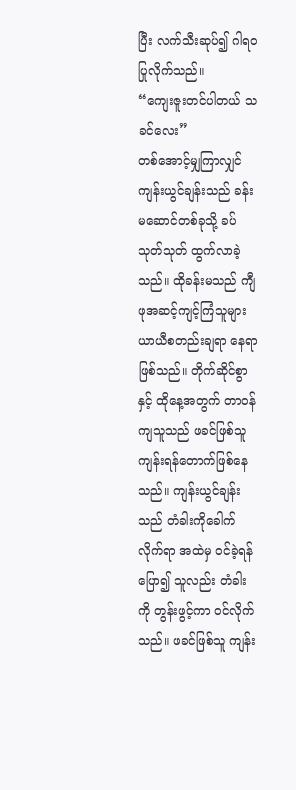ပြီး လက်သီးဆုပ်၍ ဂါရဝပြုလိုက်သည်။
“ကျေးဇူးတင်ပါတယ် သခင်လေး”
တစ်အောင့်မျှကြာလျှင် ကျန်းယွင်ချန်းသည် ခန်းမဆောင်တစ်ခုသို့ ခပ်သုတ်သုတ် ထွက်လာခဲ့သည်။ ထိုခန်းမသည် ကျီဖုအဆင့်ကျင့်ကြံသူများ ယာယီစတည်းချရာ နေရာဖြစ်သည်။ တိုက်ဆိုင်စွာနှင့် ထိုနေ့အတွက် တာဝန်ကျသူသည် ဖခင်ဖြစ်သူ ကျန်းရန်တောက်ဖြစ်နေသည်။ ကျန်းယွင်ချန်းသည် တံခါးကိုခေါက်လိုက်ရာ အထဲမှ ဝင်ခဲ့ရန်ပြော၍ သူလည်း တံခါးကို တွန်းဖွင့်ကာ ဝင်လိုက်သည်။ ဖခင်ဖြစ်သူ ကျန်း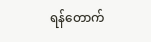ရန်တောက်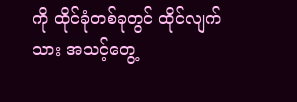ကို ထိုင်ခုံတစ်ခုတွင် ထိုင်လျက်သား အသင့်တွေ့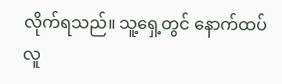လိုက်ရသည်။ သူ့ရှေ့တွင် နောက်ထပ်လူ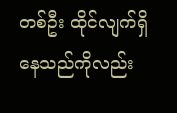တစ်ဦး ထိုင်လျက်ရှိနေသည်ကိုလည်း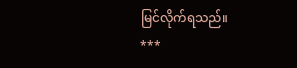မြင်လိုက်ရသည်။
***